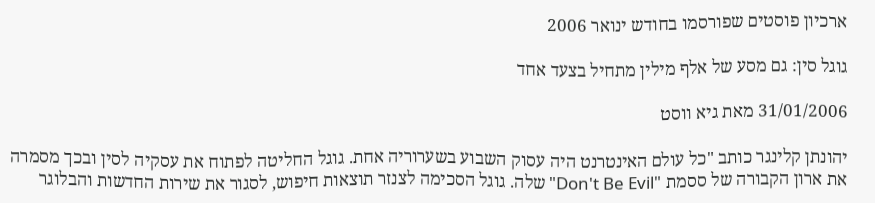ארכיון פוסטים שפורסמו בחודש ינואר 2006

גוגל סין: גם מסע של אלף מילין מתחיל בצעד אחד

31/01/2006 מאת גיא ווסט

יהונתן קלינגר כותב "כל עולם האינטרנט היה עסוק השבוע בשערוריה אחת. גוגל החליטה לפתוח את עסקיה לסין ובכך מסמרה את ארון הקבורה של ססמת "Don't Be Evil" שלה. גוגל הסכימה לצנזר תוצאות חיפוש, לסגור את שירות החדשות והבלוגר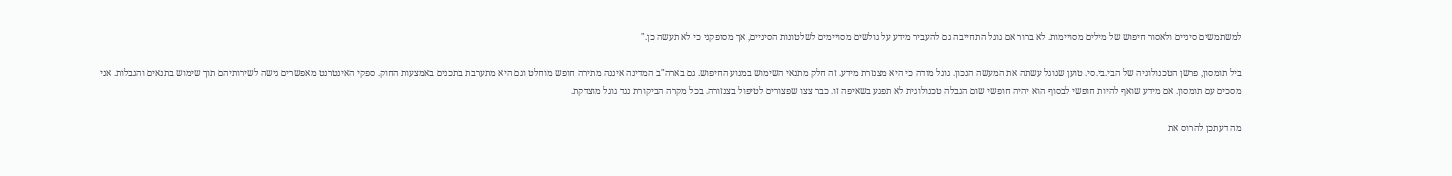למשתמשים סיניים ולאסור חיפוש של מילים מסויימות. לא ברור אם גוגל התחייבה גם להעביר מידע על גולשים מסויימים לשלטונות הסיניים, אך מסופקני כי לא תעשה כן."

ביל תומסון, פרשן הטכנולוגיה של הבי.בי.סי. טוען שגוגל עשתה את המעשה הנכון. גוגל מודה כי היא מצנזרת מידע. זה חלק מתנאי השימוש במנוע החיפוש. גם בארה"ב המדינה איננה מתירה חופש מוחלט וגם היא מתערבת בתכנים באמצעות החוק. ספקי האינטרנט מאפשרים גישה לשירותיהם תוך שימוש בתנאים והגבלות. אני מסכים עם תומסון. אם מידע שואף להיות חופשי לבסוף הוא יהיה חופשי שום הגבלה טכנולוגית לא תפגע בשאיפה זו. כבר צצו שפצורים לטיפול בצנזורה. בכל מקרה הביקורת נגד גוגל מוצדקת.

מה דעתכן להרוס את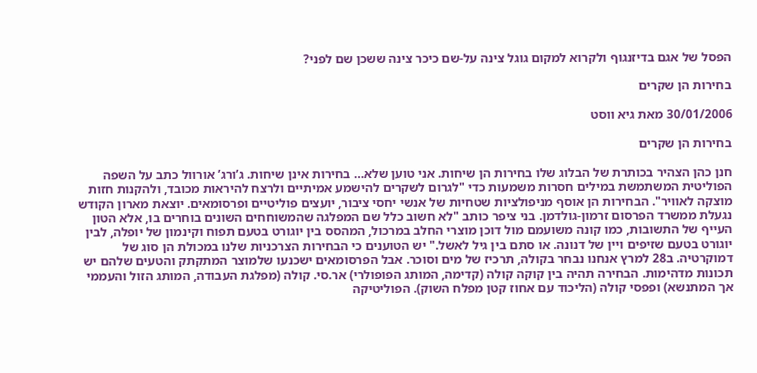הפסל של אגם בדיזנגוף ולקרוא למקום גוגל צינה על-שם כיכר צינה ששכן שם לפני?

בחירות הן שקרים

30/01/2006 מאת גיא ווסט

בחירות הן שקרים

חנן כהן הצהיר בכותרת של הבלוג שלו בחירות הן שיחות. אני טוען שלא… בחירות אינן שיחות. ג’ורג’ אורוול כתב על השפה הפוליטית המשתמשת במילים חסרות משמעות כדי "לגרום לשקרים להישמע אמיתיים ולרצח להיראות מכובד, ולהקנות חזות מוצקה לאוויר". הבחירות הן אוסף מניפולציות שטחיות של אנשי יחסי ציבור, יועצים פוליטיים ופרסומאים. יוצאת מארון הקודש נגעלת ממשרד הפרסום זרמון-גולדמן. בני ציפר כותב "לא חשוב כלל שם המפלגה שהמשוחחים השונים בוחרים בו, אלא הטון העייף של התשובות, כמו קונה משועמם מול דוכן מוצרי החלב במרכול, המהסס בין יוגורט בטעם תפוח וקינמון של יופלה, לבין יוגורט בטעם שזיפים ויין של דנונה. או סתם בין גיל לאשל." יש הטוענים כי הבחירות הצרכניות שלנו במכולת הן סוג של דמוקרטיה. ב28 למרץ אנחנו נבחר בקולה, תרכיז של מים וסוכר. אבל הפרסומאים ישכנעו שלמוצר המתקתק והטעים שלהם יש תכונות מדהימות. הבחירה תהיה בין קוקה קולה (קדימה, המותג הפופולרי) אר.סי. קולה (מפלגת העבודה, המותג הזול והעממי אך המתנשא) ופפסי קולה (הליכוד עם אחוז קטן מפלח השוק). הפוליטיקה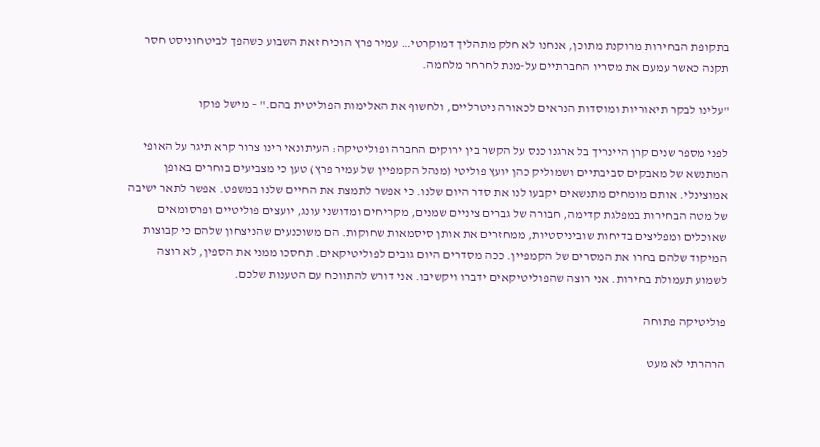בתקופת הבחירות מרוקנת מתוכן, אנחנו לא חלק מתהליך דמוקרטי… עמיר פרץ הוכיח זאת השבוע כשהפך לביטחוניסט חסר תקנה כאשר עמעם את מסריו החברתיים על-מנת לחרחר מלחמה.

"עלינו לבקר תיאוריות ומוסדות הנראים לכאורה ניטרליים, ולחשוף את האלימות הפוליטית בהם." – מישל פוקו

לפני מספר שנים קרן היינריך בל ארגנו כנס על הקשר בין ירוקים החברה ופוליטיקה: העיתונאי רינו צרור קרא תיגר על האופי המתנשא של מאבקים סביבתיים ושמוליק כהן יועץ פוליטי (מנהל הקמפיין של עמיר פרץ) טען כי מצביעים בוחרים באופן אמוצינלי. אותם מומחים מתנשאים יקבעו לנו את סדר היום שלנו. כי אפשר לתמצת את החיים שלנו במשפט. אפשר לתאר ישיבה של מטה הבחירות במפלגת קדימה, חבורה של גברים ציניים שמנים, מקריחים ומדושני עונג, יועצים פוליטיים ופרסומאים שאוכלים ומפליצים בדיחות שוביניסטיות, ממחזרים את אותן סיסמאות שחוקות. הם משוכנעים שהניצחון שלהם כי קבוצות המיקוד שלהם בחרו את המסרים של הקמפיין. ככה מסדרים היום גובים לפוליטיקאים. תחסכו ממני את הספין, לא רוצה לשמוע תעמולת בחירות. אני רוצה שהפוליטיקאים ידברו ויקשיבו. אני דורש להתווכח עם הטענות שלכם.

פוליטיקה פתוחה

הרהרתי לא מעט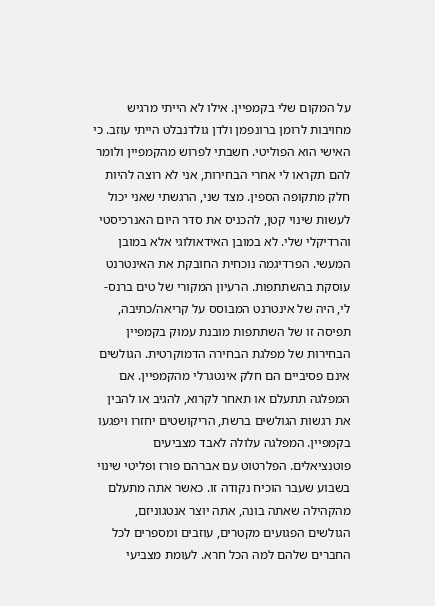על המקום שלי בקמפיין. אילו לא הייתי מרגיש מחויבות לרומן ברונפמן ולדן גולדנבלט הייתי עוזב. כי האישי הוא הפוליטי. חשבתי לפרוש מהקמפיין ולומר להם תקראו לי אחרי הבחירות, אני לא רוצה להיות חלק מתקופה הספין. מצד שני, הרגשתי שאני יכול לעשות שינוי קטן, להכניס את סדר היום האנרכיסטי והרדיקלי שלי. לא במובן האידאולוגי אלא במובן המעשי. הפרדיגמה נוכחית החובקת את האינטרנט עוסקת בהשתתפות. הרעיון המקורי של טים ברנס-לי, היה של אינטרנט המבוסס על קריאה/כתיבה, תפיסה זו של השתתפות מובנת עמוק בקמפיין הבחירות של מפלגת הבחירה הדמוקרטית. הגולשים אינם פסיביים הם חלק אינטגרלי מהקמפיין. אם המפלגה תתעלם או תאחר לקרוא, להגיב או להבין את רגשות הגולשים ברשת, הריקושטים יחזרו ויפגעו בקמפיין. המפלגה עלולה לאבד מצביעים פוטנציאלים. הפלרטוט עם אברהם פורז ופליטי שינוי בשבוע שעבר הוכיח נקודה זו. כאשר אתה מתעלם מהקהילה שאתה בונה, אתה יוצר אנטגוניזם, הגולשים הפגועים מקטרים, עוזבים ומספרים לכל החברים שלהם למה הכל חרא. לעומת מצביעי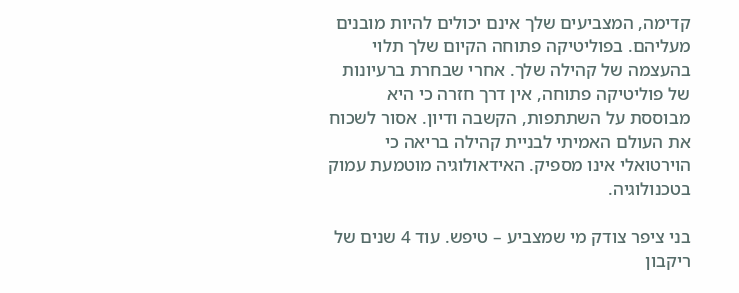קדימה, המצביעים שלך אינם יכולים להיות מובנים מעליהם. בפוליטיקה פתוחה הקיום שלך תלוי בהעצמה של קהילה שלך. אחרי שבחרת ברעיונות של פוליטיקה פתוחה, אין דרך חזרה כי היא מבוססת על השתתפות, הקשבה ודיון. אסור לשכוח את העולם האמיתי לבניית קהילה בריאה כי הוירטואלי אינו מספיק. האידאולוגיה מוטמעת עמוק בטכנולוגיה.

בני ציפר צודק מי שמצביע – טיפש. עוד 4 שנים של ריקבון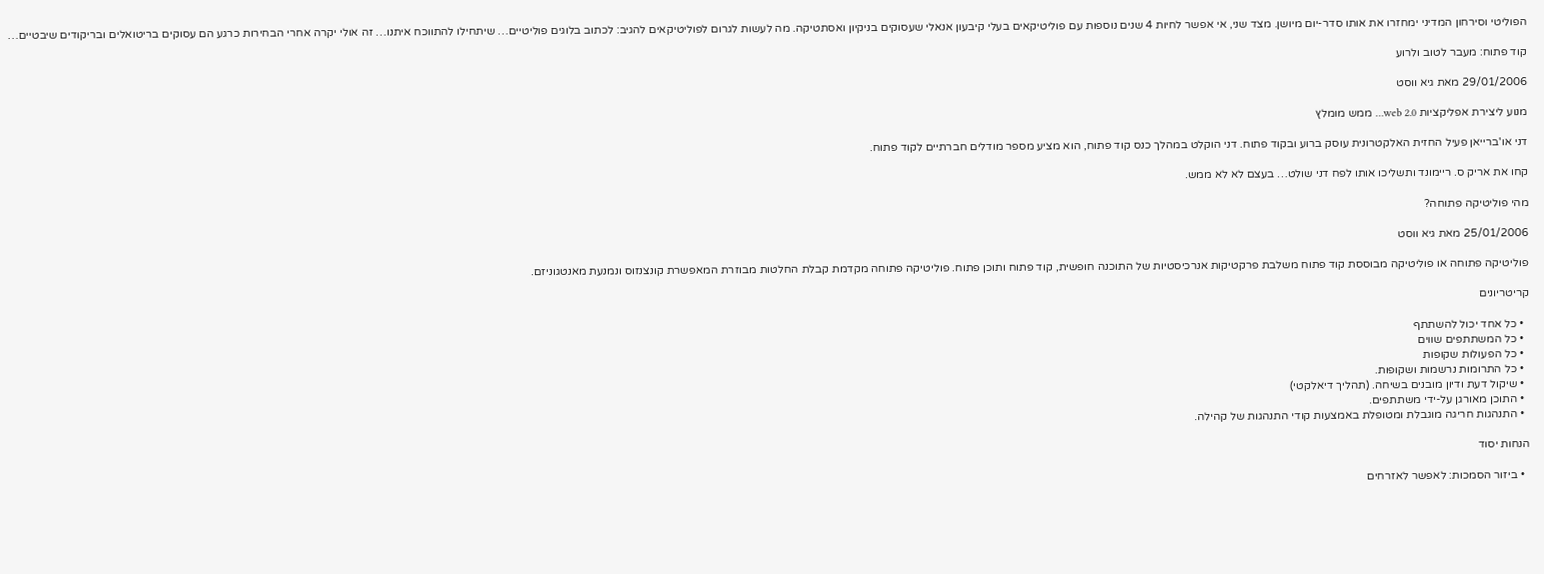הפוליטי וסירחון המדיני ימחזרו את אותו סדר-יום מיושן. מצד שני, אי אפשר לחיות 4 שנים נוספות עם פוליטיקאים בעלי קיבעון אנאלי שעסוקים בניקיון ואסתטיקה. מה לעשות לגרום לפוליטיקאים להגיב: לכתוב בלוגים פוליטיים… שיתחילו להתווכח איתנו… זה אולי יקרה אחרי הבחירות כרגע הם עסוקים בריטואלים ובריקודים שיבטיים…

קוד פתוח: מעבר לטוב ולרוע

29/01/2006 מאת גיא ווסט

מנוע ליצירת אפליקציות web 2.0… ממש מומלץ

דני או'ברייאן פעיל החזית האלקטרונית עוסק ברוע ובקוד פתוח. דני הוקלט במהלך כנס קוד פתוח, הוא מציע מספר מודלים חברתיים לקוד פתוח.

קחו את אריק ס. ריימונד ותשליכו אותו לפח דני שולט… בעצם לא לא ממש.

מהי פוליטיקה פתוחה?

25/01/2006 מאת גיא ווסט

פוליטיקה פתוחה או פוליטיקה מבוססת קוד פתוח משלבת פרקטיקות אנרכיסטיות של התוכנה חופשית, קוד פתוח ותוכן פתוח. פוליטיקה פתוחה מקדמת קבלת החלטות מבוזרת המאפשרת קונצנזוס ונמנעת מאנטגוניזם.

קריטריונים

  • כל אחד יכול להשתתף
  • כל המשתתפים שווים
  • כל הפעולות שקופות
  • כל התרומות נרשמות ושקופות.
  • שיקול דעת ודיון מובנים בשיחה. (תהליך דיאלקטי)
  • התוכן מאורגן על-ידי משתתפים.
  • התנהגות חריגה מוגבלת ומטופלת באמצעות קודי התנהגות של קהילה.

הנחות יסוד

  • ביזור הסמכות: לאפשר לאזרחים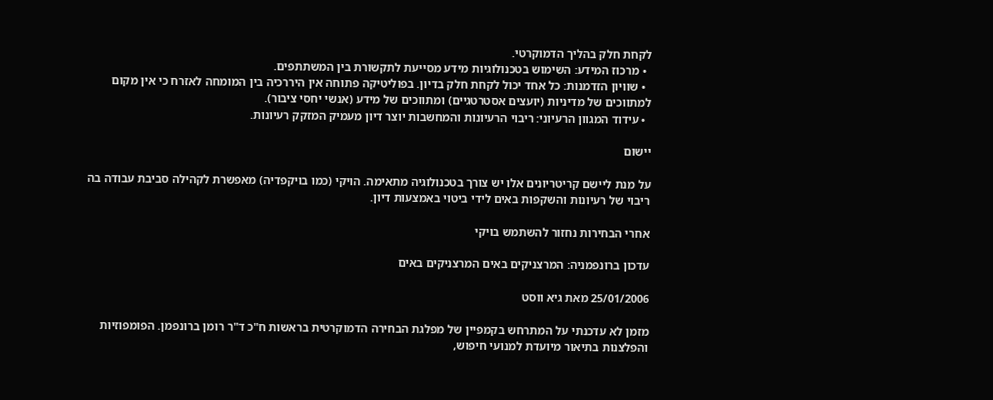לקחת חלק בהליך הדמוקרטי.
  • מרכוז המידע: השימוש בטכנולוגיות מידע מסייעת לתקשורת בין המשתתפים.
  • שוויון הזדמנות: כל אחד יכול לקחת חלק בדיון. בפוליטיקה פתוחה אין היררכיה בין המומחה לאזרח כי אין מקום למתווכים של מדיניות (יועצים אסטרטגיים) ומתווכים של מידע (אנשי יחסי ציבור).
  • עידוד המגוון הרעיוני: ריבוי הרעיונות והמחשבות יוצר דיון מעמיק המזקק רעיונות.

יישום

על מנת ליישם קריטריונים אלו יש צורך בטכנולוגיה מתאימה. הויקי (כמו בויקפדיה) מאפשרת לקהילה סביבת עבודה בה ריבוי של רעיונות והשקפות באים לידי ביטוי באמצעות דיון.

אחרי הבחירות נחזור להשתמש בויקי

עדכון ברונפמניה: המרצניקים באים המרצניקים באים

25/01/2006 מאת גיא ווסט

מזמן לא עדכנתי על המתרחש בקמפיין של מפלגת הבחירה הדמוקרטית בראשות ח"כ ד"ר רומן ברונפמן. הפומפוזיות והפלצנות בתיאור מיועדת למנועי חיפוש,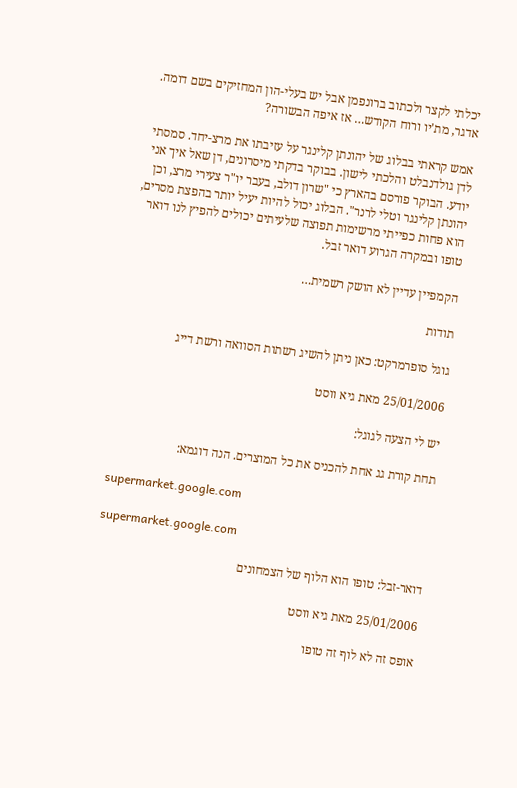יכלתי לקצר ולכתוב ברונפמן אבל יש בעלי-הון המחזיקים בשם דומה. אדגר, מת'יו ורוח הקודש… אז איפה הבשורה?

אמש קראתי בבלוג של יהונתן קלינגר על עזיבתו את מרצ-יחד. סמסתי לדן גולדנבלט והלכתי לישון. בבוקר בדקתי מיסרונים, דן שאל איך אני יודע. הבוקר פורסם בהארץ כי "שרון דולב, בעבר יו"ר צעירי מרצ, וכן יהונתן קלינגר וטלי לרנר". הבלוג יכול להיות יעיל יותר בהפצת מסרים, הוא פחות כפייתי מרשימות תפוצה שלעיתים יכולים להפיץ לנו דואר טופו ובמקרה הגרוע דואר זבל.

הקמפיין עדיין לא הושק רשמית…

תודות

גוגל סופרמרקט: כאן ניתן להשיג רשתות הסוואה ורשת דייג

25/01/2006 מאת גיא ווסט

יש לי הצעה לגוגל:

תחת קורת גג אחת להכניס את כל המוצרים. הנה דוגמא:

supermarket.google.com

supermarket.google.com

דואר-זבל: טופו הוא הלוף של הצמחונים

25/01/2006 מאת גיא ווסט

אופס זה לא לוף זה טופו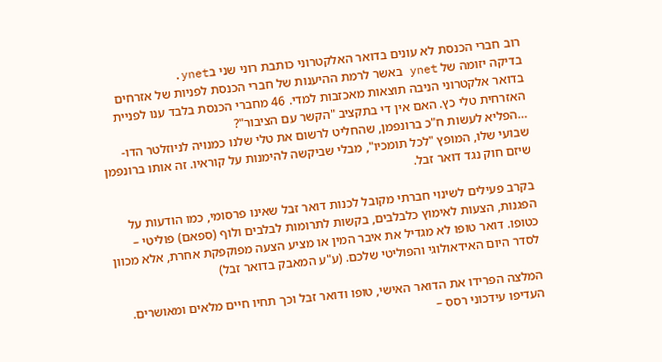רוב חברי הכנסת לא עונים בדואר האלקטרוני כותבת רוני שני בynet.
בדיקה יזומה של ynet באשר לרמת ההיענות של חברי הכנסת לפניות של אזרחים בדואר אלקטרוני הניבה תוצאות מאכזבות למדי. 46 מחברי הכנסת בלבד ענו לפניית האזרחית טלי כץ. האם אין די בתקציב "הקשר עם הציבור"?
…הפליא לעשות ח"כ ברונפמן, שהחליט לרשום את טלי שלנו כמנויה לניוזלטר הדו-שבועי שלו, המופץ "לכל תומכיו", מבלי שביקשה להימנות על קוראיו. זה אותו ברונפמן שיזם חוק נגד דואר זבל.

בקרב פעילים לשינוי חברתי מקובל לכנות דואר זבל שאינו פרסומי, כמו הודעות על הפגנות, הצעות לאימוץ כלבלבים, בקשות לתרומות לבלבים ולוף (ספאם) פוליטי – כטופו. דואר טופו לא מגדיל את איבר המין או מציע הצעה מפוקפקת אחרת, אלא מכוון לסדר היום האידאולוגי והפוליטי שלכם. (ע"ע המאבק בדואר זבל)

המלצה הפרידו את הדואר האישי, טופו ודואר זבל וכך תחיו חיים מלאים ומאושרים. העדיפו עידכוני רסס –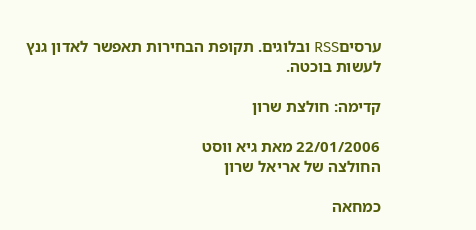ערסיםRSS ובלוגים. תקופת הבחירות תאפשר לאדון גנץ לעשות בוכטה.

קדימה: חולצת שרון

22/01/2006 מאת גיא ווסט
החולצה של אריאל שרון

כמחאה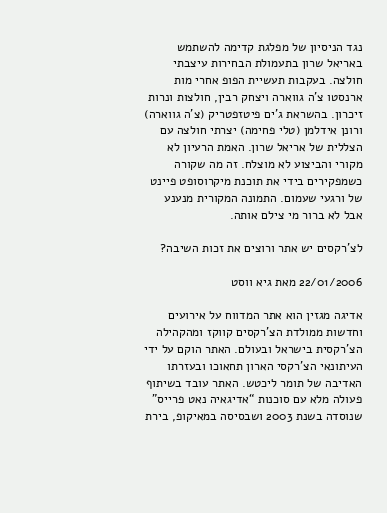נגד הניסיון של מפלגת קדימה להשתמש באריאל שרון בתעמולת הבחירות עיצבתי חולצה. בעקבות תעשיית הפופ אחרי מות ארנסטו צ'ה גווארה ויצחק רבין, חולצות ונרות זיכרון. בהשראת ג'ים פיטזפטריק (צ'ה גווארה) ורונן אידלמן (טלי פחימה) יצרתי חולצה עם הצללית של אריאל שרון. האמת הרעיון לא מקורי והביצוע לא מוצלח. זה מה שקורה כשמפקירים בידי את תוכנת מיקרוסופט פיינט של ורגעי שעמום. התמונה המקורית מנענע אבל לא ברור מי צילם אותה.

לצ’רקסים יש אתר ורוצים את זכות השיבה?

22/01/2006 מאת גיא ווסט

אדיגה מגזין הוא אתר המדווח על אירועים וחדשות ממולדת הצ’רקסים קווקז ומהקהילה הצ’רקסית בישראל ובעולם. האתר הוקם על ידי העיתונאי הצ’רקסי הארון תחאוכו ובעזרתו האדיבה של תומר ליכטש. האתר עובד בשיתוף פעולה מלא עם סוכנות “אדיגאיה נאט פרייס” שנוסדה בשנת 2003 ושבסיסה במאיקופ, בירת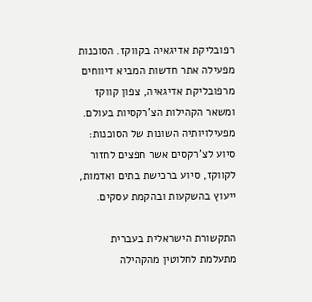רפובליקת אדיגאיה בקווקז. הסוכנות מפעילה אתר חדשות המביא דיווחים מרפובליקת אדיגאיה, צפון קווקז ומשאר הקהילות הצ’רקסיות בעולם. מפעילויותיה השונות של הסוכנות: סיוע לצ’רקסים אשר חפצים לחזור לקווקז, סיוע ברכישת בתים ואדמות, ייעוץ בהשקעות ובהקמת עסקים.

התקשורת הישראלית בעברית מתעלמת לחלוטין מהקהילה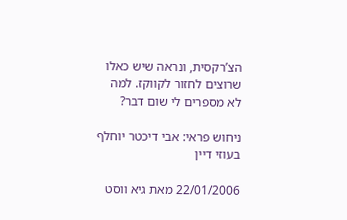הצ’רקסית, ונראה שיש כאלו שרוצים לחזור לקווקז. למה לא מספרים לי שום דבר?

ניחוש פראי: אבי דיכטר יוחלף בעוזי דיין

22/01/2006 מאת גיא ווסט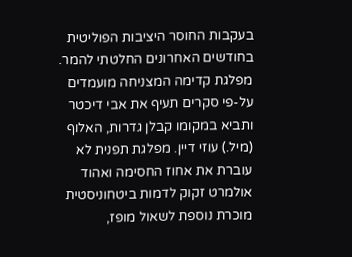בעקבות החוסר היציבות הפוליטית בחודשים האחרונים החלטתי להמר. מפלגת קדימה המצניחה מועמדים על-פי סקרים תעיף את אבי דיכטר ותביא במקומו קבלן גדרות, האלוף (מיל.) עוזי דיין. מפלגת תפנית לא עוברת את אחוז החסימה ואהוד אולמרט זקוק לדמות ביטחוניסטית מוכרת נוספת לשאול מופז,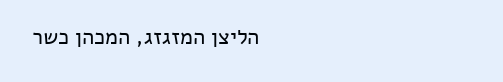הליצן המזגזג, המכהן כשר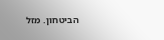הביטחון. מזל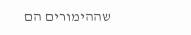שההימורים הם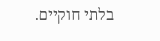בלתי חוקיים.